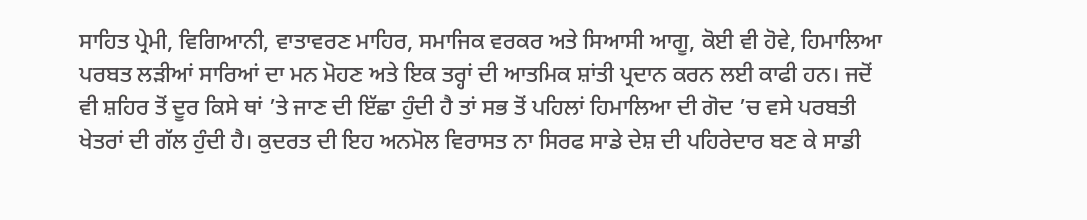ਸਾਹਿਤ ਪ੍ਰੇਮੀ, ਵਿਗਿਆਨੀ, ਵਾਤਾਵਰਣ ਮਾਹਿਰ, ਸਮਾਜਿਕ ਵਰਕਰ ਅਤੇ ਸਿਆਸੀ ਆਗੂ, ਕੋਈ ਵੀ ਹੋਵੇ, ਹਿਮਾਲਿਆ ਪਰਬਤ ਲੜੀਆਂ ਸਾਰਿਆਂ ਦਾ ਮਨ ਮੋਹਣ ਅਤੇ ਇਕ ਤਰ੍ਹਾਂ ਦੀ ਆਤਮਿਕ ਸ਼ਾਂਤੀ ਪ੍ਰਦਾਨ ਕਰਨ ਲਈ ਕਾਫੀ ਹਨ। ਜਦੋਂ ਵੀ ਸ਼ਹਿਰ ਤੋਂ ਦੂਰ ਕਿਸੇ ਥਾਂ ’ਤੇ ਜਾਣ ਦੀ ਇੱਛਾ ਹੁੰਦੀ ਹੈ ਤਾਂ ਸਭ ਤੋਂ ਪਹਿਲਾਂ ਹਿਮਾਲਿਆ ਦੀ ਗੋਦ ’ਚ ਵਸੇ ਪਰਬਤੀ ਖੇਤਰਾਂ ਦੀ ਗੱਲ ਹੁੰਦੀ ਹੈ। ਕੁਦਰਤ ਦੀ ਇਹ ਅਨਮੋਲ ਵਿਰਾਸਤ ਨਾ ਸਿਰਫ ਸਾਡੇ ਦੇਸ਼ ਦੀ ਪਹਿਰੇਦਾਰ ਬਣ ਕੇ ਸਾਡੀ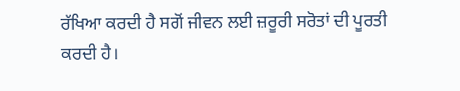ਰੱਖਿਆ ਕਰਦੀ ਹੈ ਸਗੋਂ ਜੀਵਨ ਲਈ ਜ਼ਰੂਰੀ ਸਰੋਤਾਂ ਦੀ ਪੂਰਤੀ ਕਰਦੀ ਹੈ।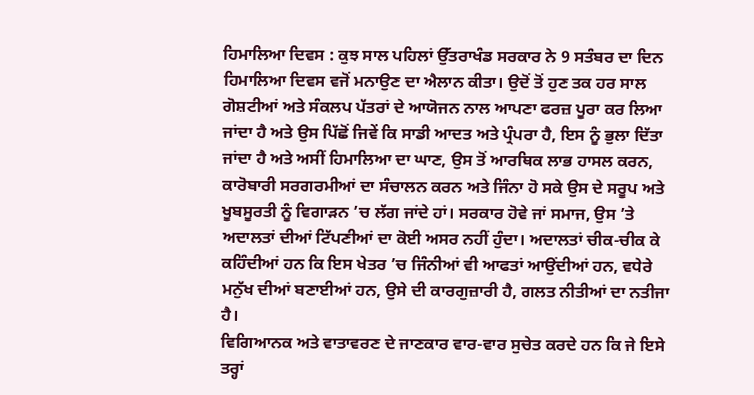ਹਿਮਾਲਿਆ ਦਿਵਸ : ਕੁਝ ਸਾਲ ਪਹਿਲਾਂ ਉੱਤਰਾਖੰਡ ਸਰਕਾਰ ਨੇ 9 ਸਤੰਬਰ ਦਾ ਦਿਨ ਹਿਮਾਲਿਆ ਦਿਵਸ ਵਜੋਂ ਮਨਾਉਣ ਦਾ ਐਲਾਨ ਕੀਤਾ। ਉਦੋਂ ਤੋਂ ਹੁਣ ਤਕ ਹਰ ਸਾਲ ਗੋਸ਼ਟੀਆਂ ਅਤੇ ਸੰਕਲਪ ਪੱਤਰਾਂ ਦੇ ਆਯੋਜਨ ਨਾਲ ਆਪਣਾ ਫਰਜ਼ ਪੂਰਾ ਕਰ ਲਿਆ ਜਾਂਦਾ ਹੈ ਅਤੇ ਉਸ ਪਿੱਛੋਂ ਜਿਵੇਂ ਕਿ ਸਾਡੀ ਆਦਤ ਅਤੇ ਪ੍ਰੰਪਰਾ ਹੈ, ਇਸ ਨੂੰ ਭੁਲਾ ਦਿੱਤਾ ਜਾਂਦਾ ਹੈ ਅਤੇ ਅਸੀਂ ਹਿਮਾਲਿਆ ਦਾ ਘਾਣ, ਉਸ ਤੋਂ ਆਰਥਿਕ ਲਾਭ ਹਾਸਲ ਕਰਨ, ਕਾਰੋਬਾਰੀ ਸਰਗਰਮੀਆਂ ਦਾ ਸੰਚਾਲਨ ਕਰਨ ਅਤੇ ਜਿੰਨਾ ਹੋ ਸਕੇ ਉਸ ਦੇ ਸਰੂਪ ਅਤੇ ਖੂਬਸੂਰਤੀ ਨੂੰ ਵਿਗਾੜਨ ’ਚ ਲੱਗ ਜਾਂਦੇ ਹਾਂ। ਸਰਕਾਰ ਹੋਵੇ ਜਾਂ ਸਮਾਜ, ਉਸ ’ਤੇ ਅਦਾਲਤਾਂ ਦੀਆਂ ਟਿੱਪਣੀਆਂ ਦਾ ਕੋਈ ਅਸਰ ਨਹੀਂ ਹੁੰਦਾ। ਅਦਾਲਤਾਂ ਚੀਕ-ਚੀਕ ਕੇ ਕਹਿੰਦੀਆਂ ਹਨ ਕਿ ਇਸ ਖੇਤਰ ’ਚ ਜਿੰਨੀਆਂ ਵੀ ਆਫਤਾਂ ਆਉਂਦੀਆਂ ਹਨ, ਵਧੇਰੇ ਮਨੁੱਖ ਦੀਆਂ ਬਣਾਈਆਂ ਹਨ, ਉਸੇ ਦੀ ਕਾਰਗੁਜ਼ਾਰੀ ਹੈ, ਗਲਤ ਨੀਤੀਆਂ ਦਾ ਨਤੀਜਾ ਹੈ।
ਵਿਗਿਆਨਕ ਅਤੇ ਵਾਤਾਵਰਣ ਦੇ ਜਾਣਕਾਰ ਵਾਰ-ਵਾਰ ਸੁਚੇਤ ਕਰਦੇ ਹਨ ਕਿ ਜੇ ਇਸੇ ਤਰ੍ਹਾਂ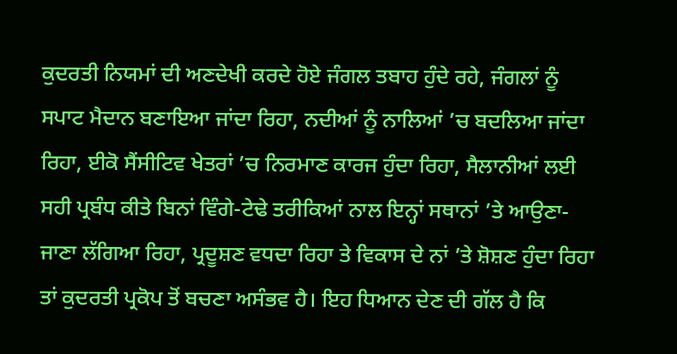ਕੁਦਰਤੀ ਨਿਯਮਾਂ ਦੀ ਅਣਦੇਖੀ ਕਰਦੇ ਹੋਏ ਜੰਗਲ ਤਬਾਹ ਹੁੰਦੇ ਰਹੇ, ਜੰਗਲਾਂ ਨੂੰ ਸਪਾਟ ਮੈਦਾਨ ਬਣਾਇਆ ਜਾਂਦਾ ਰਿਹਾ, ਨਦੀਆਂ ਨੂੰ ਨਾਲਿਆਂ ’ਚ ਬਦਲਿਆ ਜਾਂਦਾ ਰਿਹਾ, ਈਕੋ ਸੈਂਸੀਟਿਵ ਖੇਤਰਾਂ ’ਚ ਨਿਰਮਾਣ ਕਾਰਜ ਹੁੰਦਾ ਰਿਹਾ, ਸੈਲਾਨੀਆਂ ਲਈ ਸਹੀ ਪ੍ਰਬੰਧ ਕੀਤੇ ਬਿਨਾਂ ਵਿੰਗੇ-ਟੇਢੇ ਤਰੀਕਿਆਂ ਨਾਲ ਇਨ੍ਹਾਂ ਸਥਾਨਾਂ ’ਤੇ ਆਉਣਾ-ਜਾਣਾ ਲੱਗਿਆ ਰਿਹਾ, ਪ੍ਰਦੂਸ਼ਣ ਵਧਦਾ ਰਿਹਾ ਤੇ ਵਿਕਾਸ ਦੇ ਨਾਂ ’ਤੇ ਸ਼ੋਸ਼ਣ ਹੁੰਦਾ ਰਿਹਾ ਤਾਂ ਕੁਦਰਤੀ ਪ੍ਰਕੋਪ ਤੋਂ ਬਚਣਾ ਅਸੰਭਵ ਹੈ। ਇਹ ਧਿਆਨ ਦੇਣ ਦੀ ਗੱਲ ਹੈ ਕਿ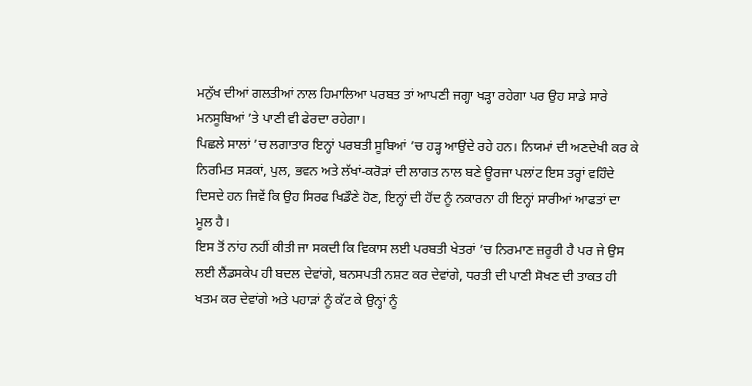ਮਨੁੱਖ ਦੀਆਂ ਗਲਤੀਆਂ ਨਾਲ ਹਿਮਾਲਿਆ ਪਰਬਤ ਤਾਂ ਆਪਣੀ ਜਗ੍ਹਾ ਖੜ੍ਹਾ ਰਹੇਗਾ ਪਰ ਉਹ ਸਾਡੇ ਸਾਰੇ ਮਨਸੂਬਿਆਂ ’ਤੇ ਪਾਣੀ ਵੀ ਫੇਰਦਾ ਰਹੇਗਾ।
ਪਿਛਲੇ ਸਾਲਾਂ ’ਚ ਲਗਾਤਾਰ ਇਨ੍ਹਾਂ ਪਰਬਤੀ ਸੂਬਿਆਂ ’ਚ ਹੜ੍ਹ ਆਉਂਦੇ ਰਹੇ ਹਨ। ਨਿਯਮਾਂ ਦੀ ਅਣਦੇਖੀ ਕਰ ਕੇ ਨਿਰਮਿਤ ਸੜਕਾਂ, ਪੁਲ, ਭਵਨ ਅਤੇ ਲੱਖਾਂ-ਕਰੋੜਾਂ ਦੀ ਲਾਗਤ ਨਾਲ ਬਣੇ ਊਰਜਾ ਪਲਾਂਟ ਇਸ ਤਰ੍ਹਾਂ ਵਹਿੰਦੇ ਦਿਸਦੇ ਹਨ ਜਿਵੇਂ ਕਿ ਉਹ ਸਿਰਫ ਖਿਡੌਣੇ ਹੋਣ, ਇਨ੍ਹਾਂ ਦੀ ਹੋਂਦ ਨੂੰ ਨਕਾਰਨਾ ਹੀ ਇਨ੍ਹਾਂ ਸਾਰੀਆਂ ਆਫਤਾਂ ਦਾ ਮੂਲ ਹੈ।
ਇਸ ਤੋਂ ਨਾਂਹ ਨਹੀਂ ਕੀਤੀ ਜਾ ਸਕਦੀ ਕਿ ਵਿਕਾਸ ਲਈ ਪਰਬਤੀ ਖੇਤਰਾਂ ’ਚ ਨਿਰਮਾਣ ਜ਼ਰੂਰੀ ਹੈ ਪਰ ਜੇ ਉਸ ਲਈ ਲੈਂਡਸਕੇਪ ਹੀ ਬਦਲ ਦੇਵਾਂਗੇ, ਬਨਸਪਤੀ ਨਸ਼ਟ ਕਰ ਦੇਵਾਂਗੇ, ਧਰਤੀ ਦੀ ਪਾਣੀ ਸੋਖਣ ਦੀ ਤਾਕਤ ਹੀ ਖਤਮ ਕਰ ਦੇਵਾਂਗੇ ਅਤੇ ਪਹਾੜਾਂ ਨੂੰ ਕੱਟ ਕੇ ਉਨ੍ਹਾਂ ਨੂੰ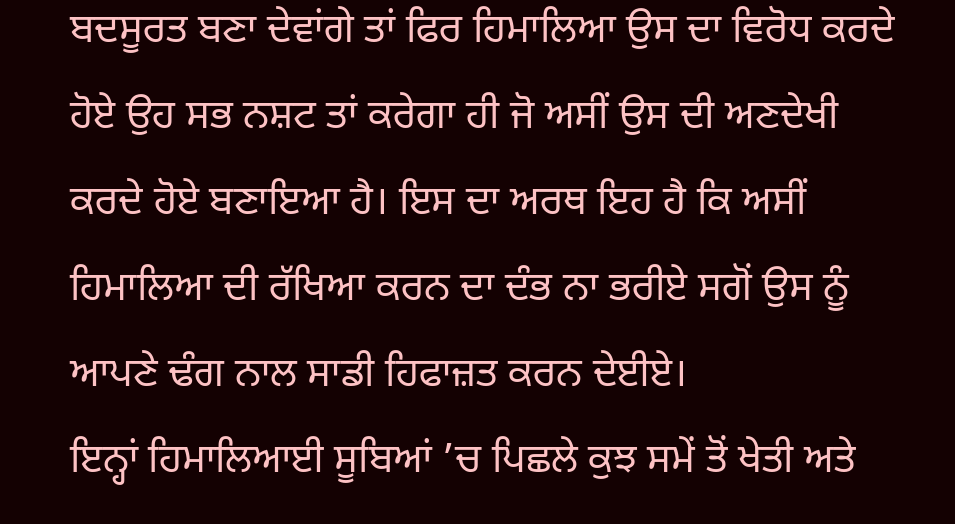ਬਦਸੂਰਤ ਬਣਾ ਦੇਵਾਂਗੇ ਤਾਂ ਫਿਰ ਹਿਮਾਲਿਆ ਉਸ ਦਾ ਵਿਰੋਧ ਕਰਦੇ ਹੋਏ ਉਹ ਸਭ ਨਸ਼ਟ ਤਾਂ ਕਰੇਗਾ ਹੀ ਜੋ ਅਸੀਂ ਉਸ ਦੀ ਅਣਦੇਖੀ ਕਰਦੇ ਹੋਏ ਬਣਾਇਆ ਹੈ। ਇਸ ਦਾ ਅਰਥ ਇਹ ਹੈ ਕਿ ਅਸੀਂ ਹਿਮਾਲਿਆ ਦੀ ਰੱਖਿਆ ਕਰਨ ਦਾ ਦੰਭ ਨਾ ਭਰੀਏ ਸਗੋਂ ਉਸ ਨੂੰ ਆਪਣੇ ਢੰਗ ਨਾਲ ਸਾਡੀ ਹਿਫਾਜ਼ਤ ਕਰਨ ਦੇਈਏ।
ਇਨ੍ਹਾਂ ਹਿਮਾਲਿਆਈ ਸੂਬਿਆਂ ’ਚ ਪਿਛਲੇ ਕੁਝ ਸਮੇਂ ਤੋਂ ਖੇਤੀ ਅਤੇ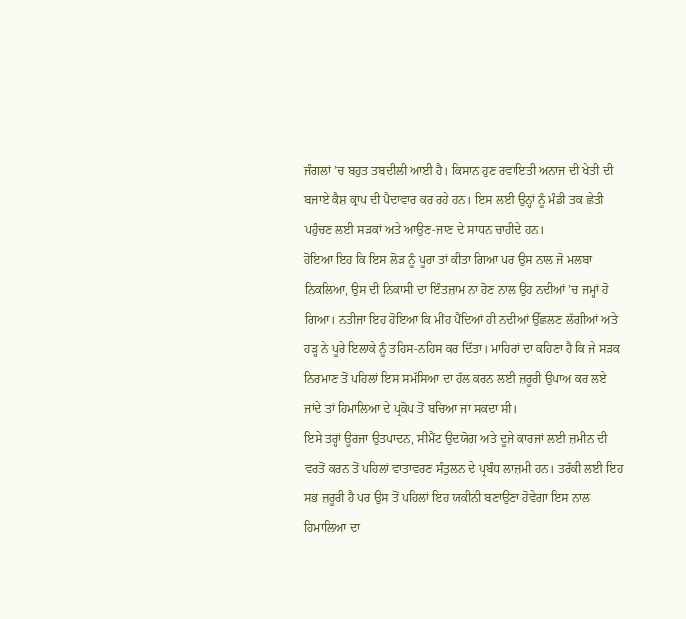ਜੰਗਲਾਂ ’ਚ ਬਹੁਤ ਤਬਦੀਲੀ ਆਈ ਹੈ। ਕਿਸਾਨ ਹੁਣ ਰਵਾਇਤੀ ਅਨਾਜ ਦੀ ਖੇਤੀ ਦੀ ਬਜਾਏ ਕੈਸ਼ ਕ੍ਰਾਪ ਦੀ ਪੈਦਾਵਾਰ ਕਰ ਰਹੇ ਹਨ। ਇਸ ਲਈ ਉਨ੍ਹਾਂ ਨੂੰ ਮੰਡੀ ਤਕ ਛੇਤੀ ਪਹੁੰਚਣ ਲਈ ਸੜਕਾਂ ਅਤੇ ਆਉਣ-ਜਾਣ ਦੇ ਸਾਧਨ ਚਾਹੀਦੇ ਹਨ।
ਹੋਇਆ ਇਹ ਕਿ ਇਸ ਲੋੜ ਨੂੰ ਪੂਰਾ ਤਾਂ ਕੀਤਾ ਗਿਆ ਪਰ ਉਸ ਨਾਲ ਜੋ ਮਲਬਾ ਨਿਕਲਿਆ, ਉਸ ਦੀ ਨਿਕਾਸੀ ਦਾ ਇੰਤਜ਼ਾਮ ਨਾ ਹੋਣ ਨਾਲ ਉਹ ਨਦੀਆਂ ’ਚ ਜਮ੍ਹਾਂ ਹੋ ਗਿਆ। ਨਤੀਜਾ ਇਹ ਹੋਇਆ ਕਿ ਮੀਂਹ ਪੈਂਦਿਆਂ ਹੀ ਨਦੀਆਂ ਉੱਛਲਣ ਲੱਗੀਆਂ ਅਤੇ ਹੜ੍ਹ ਨੇ ਪੂਰੇ ਇਲਾਕੇ ਨੂੰ ਤਹਿਸ-ਨਹਿਸ ਕਰ ਦਿੱਤਾ। ਮਾਹਿਰਾਂ ਦਾ ਕਹਿਣਾ ਹੈ ਕਿ ਜੇ ਸੜਕ ਨਿਰਮਾਣ ਤੋਂ ਪਹਿਲਾਂ ਇਸ ਸਮੱਸਿਆ ਦਾ ਹੱਲ ਕਰਨ ਲਈ ਜ਼ਰੂਰੀ ਉਪਾਅ ਕਰ ਲਏ ਜਾਂਦੇ ਤਾਂ ਹਿਮਾਲਿਆ ਦੇ ਪ੍ਰਕੋਪ ਤੋਂ ਬਚਿਆ ਜਾ ਸਕਦਾ ਸੀ।
ਇਸੇ ਤਰ੍ਹਾਂ ਊਰਜਾ ਉਤਪਾਦਨ, ਸੀਮੈਂਟ ਉਦਯੋਗ ਅਤੇ ਦੂਜੇ ਕਾਰਜਾਂ ਲਈ ਜ਼ਮੀਨ ਦੀ ਵਰਤੋਂ ਕਰਨ ਤੋਂ ਪਹਿਲਾਂ ਵਾਤਾਵਰਣ ਸੰਤੁਲਨ ਦੇ ਪ੍ਰਬੰਧ ਲਾਜ਼ਮੀ ਹਨ। ਤਰੱਕੀ ਲਈ ਇਹ ਸਭ ਜ਼ਰੂਰੀ ਹੈ ਪਰ ਉਸ ਤੋਂ ਪਹਿਲਾਂ ਇਹ ਯਕੀਨੀ ਬਣਾਉਣਾ ਹੋਵੇਗਾ ਇਸ ਨਾਲ ਹਿਮਾਲਿਆ ਦਾ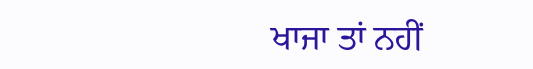ਖਾਜਾ ਤਾਂ ਨਹੀਂ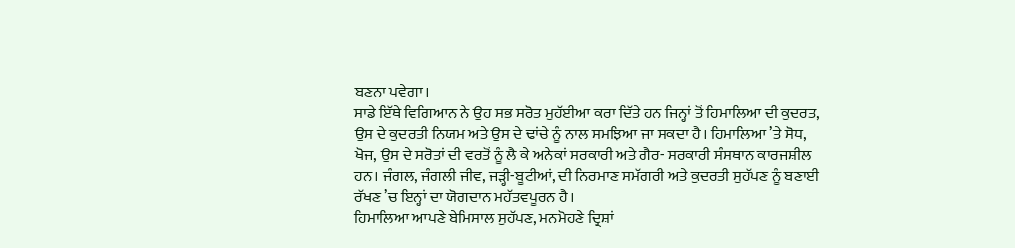ਬਣਨਾ ਪਵੇਗਾ।
ਸਾਡੇ ਇੱਥੇ ਵਿਗਿਆਨ ਨੇ ਉਹ ਸਭ ਸਰੋਤ ਮੁਹੱਈਆ ਕਰਾ ਦਿੱਤੇ ਹਨ ਜਿਨ੍ਹਾਂ ਤੋਂ ਹਿਮਾਲਿਆ ਦੀ ਕੁਦਰਤ, ਉਸ ਦੇ ਕੁਦਰਤੀ ਨਿਯਮ ਅਤੇ ਉਸ ਦੇ ਢਾਂਚੇ ਨੂੰ ਨਾਲ ਸਮਝਿਆ ਜਾ ਸਕਦਾ ਹੈ। ਹਿਮਾਲਿਆ ’ਤੇ ਸੋਧ, ਖੋਜ, ਉਸ ਦੇ ਸਰੋਤਾਂ ਦੀ ਵਰਤੋਂ ਨੂੰ ਲੈ ਕੇ ਅਨੇਕਾਂ ਸਰਕਾਰੀ ਅਤੇ ਗੈਰ- ਸਰਕਾਰੀ ਸੰਸਥਾਨ ਕਾਰਜਸ਼ੀਲ ਹਨ। ਜੰਗਲ, ਜੰਗਲੀ ਜੀਵ, ਜੜ੍ਹੀ-ਬੂਟੀਆਂ, ਦੀ ਨਿਰਮਾਣ ਸਮੱਗਰੀ ਅਤੇ ਕੁਦਰਤੀ ਸੁਹੱਪਣ ਨੂੰ ਬਣਾਈ ਰੱਖਣ ’ਚ ਇਨ੍ਹਾਂ ਦਾ ਯੋਗਦਾਨ ਮਹੱਤਵਪੂਰਨ ਹੈ।
ਹਿਮਾਲਿਆ ਆਪਣੇ ਬੇਮਿਸਾਲ ਸੁਹੱਪਣ, ਮਨਮੋਹਣੇ ਦ੍ਰਿਸ਼ਾਂ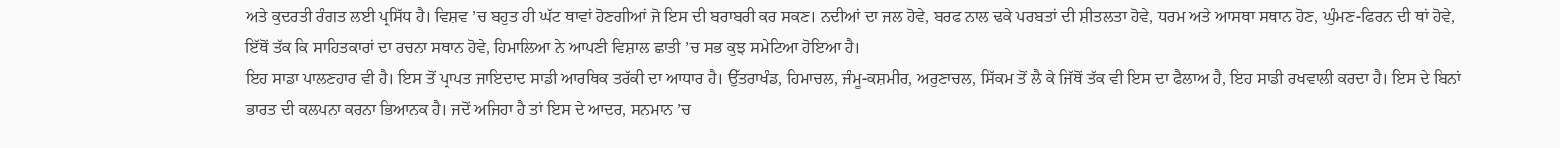ਅਤੇ ਕੁਦਰਤੀ ਰੰਗਤ ਲਈ ਪ੍ਰਸਿੱਧ ਹੈ। ਵਿਸ਼ਵ ’ਚ ਬਹੁਤ ਹੀ ਘੱਟ ਥਾਵਾਂ ਹੋਣਗੀਆਂ ਜੋ ਇਸ ਦੀ ਬਰਾਬਰੀ ਕਰ ਸਕਣ। ਨਦੀਆਂ ਦਾ ਜਲ ਹੋਵੇ, ਬਰਫ ਨਾਲ ਢਕੇ ਪਰਬਤਾਂ ਦੀ ਸ਼ੀਤਲਤਾ ਹੋਵੇ, ਧਰਮ ਅਤੇ ਆਸਥਾ ਸਥਾਨ ਹੋਣ, ਘੁੰਮਣ-ਫਿਰਨ ਦੀ ਥਾਂ ਹੋਵੇ, ਇੱਥੋਂ ਤੱਕ ਕਿ ਸਾਹਿਤਕਾਰਾਂ ਦਾ ਰਚਨਾ ਸਥਾਨ ਹੋਵੇ, ਹਿਮਾਲਿਆ ਨੇ ਆਪਣੀ ਵਿਸ਼ਾਲ ਛਾਤੀ ’ਚ ਸਭ ਕੁਝ ਸਮੇਟਿਆ ਹੋਇਆ ਹੈ।
ਇਹ ਸਾਡਾ ਪਾਲਣਹਾਰ ਵੀ ਹੈ। ਇਸ ਤੋਂ ਪ੍ਰਾਪਤ ਜਾਇਦਾਦ ਸਾਡੀ ਆਰਥਿਕ ਤਰੱਕੀ ਦਾ ਆਧਾਰ ਹੈ। ਉੱਤਰਾਖੰਡ, ਹਿਮਾਚਲ, ਜੰਮੂ-ਕਸ਼ਮੀਰ, ਅਰੁਣਾਚਲ, ਸਿੱਕਮ ਤੋਂ ਲੈ ਕੇ ਜਿੱਥੋਂ ਤੱਕ ਵੀ ਇਸ ਦਾ ਫੈਲਾਅ ਹੈ, ਇਹ ਸਾਡੀ ਰਖਵਾਲੀ ਕਰਦਾ ਹੈ। ਇਸ ਦੇ ਬਿਨਾਂ ਭਾਰਤ ਦੀ ਕਲਪਨਾ ਕਰਨਾ ਭਿਆਨਕ ਹੈ। ਜਦੋਂ ਅਜਿਹਾ ਹੈ ਤਾਂ ਇਸ ਦੇ ਆਦਰ, ਸਨਮਾਨ ’ਚ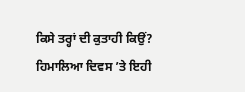ਕਿਸੇ ਤਰ੍ਹਾਂ ਦੀ ਕੁਤਾਹੀ ਕਿਉਂ? ਹਿਮਾਲਿਆ ਦਿਵਸ ’ਤੇ ਇਹੀ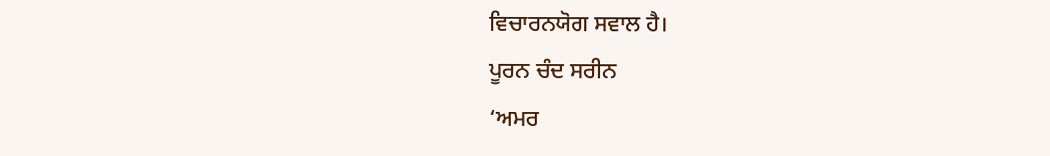ਵਿਚਾਰਨਯੋਗ ਸਵਾਲ ਹੈ।
ਪੂਰਨ ਚੰਦ ਸਰੀਨ
‘ਅਮਰ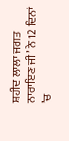ਸ਼ਹੀਦ ਲਾਲਾ ਜਗਤ ਨਾਰਾਇਣ ਜੀ’ ਨੇ 12 ਦਿਨਾਂ ’ਚ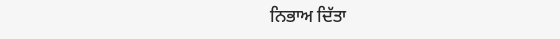ਨਿਭਾਅ ਦਿੱਤਾ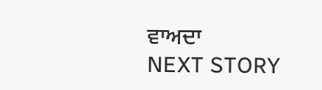ਵਾਅਦਾ
NEXT STORY